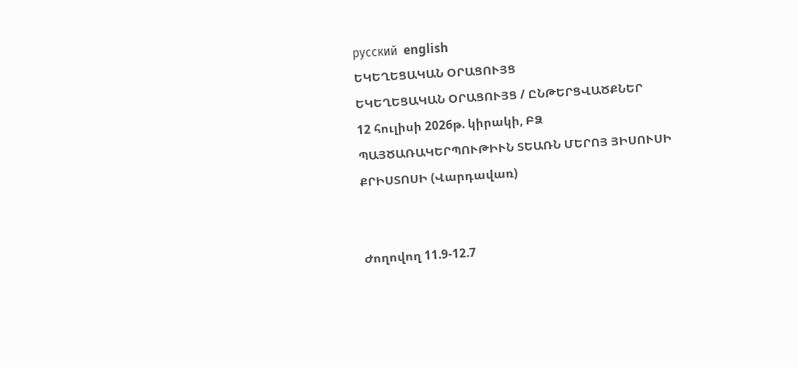русский  english
ԵԿԵՂԵՑԱԿԱՆ ՕՐԱՑՈՒՅՑ
ԵԿԵՂԵՑԱԿԱՆ ՕՐԱՑՈՒՅՑ / ԸՆԹԵՐՑՎԱԾՔՆԵՐ
12 հուլիսի 2026թ. կիրակի, ԲՁ
ՊԱՅԾԱՌԱԿԵՐՊՈՒԹԻՒՆ ՏԵԱՌՆ ՄԵՐՈՅ ՅԻՍՈՒՍԻ ՔՐԻՍՏՈՍԻ (Վարդավառ)


Ժողովող 11.9-12.7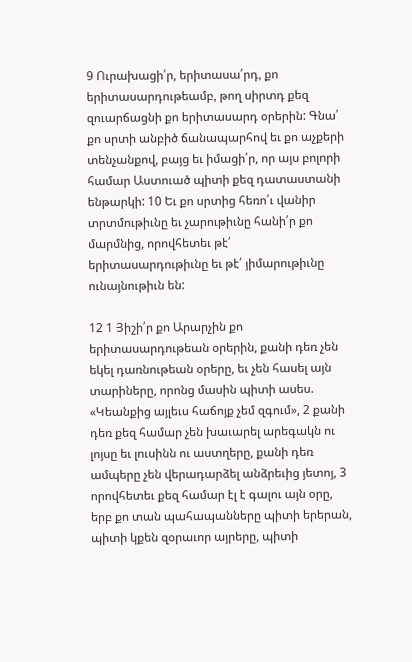9 Ուրախացի՛ր, երիտասա՛րդ, քո երիտասարդութեամբ, թող սիրտդ քեզ զուարճացնի քո երիտասարդ օրերին: Գնա՛ քո սրտի անբիծ ճանապարհով եւ քո աչքերի տենչանքով, բայց եւ իմացի՛ր, որ այս բոլորի համար Աստուած պիտի քեզ դատաստանի ենթարկի: 10 Եւ քո սրտից հեռո՛ւ վանիր տրտմութիւնը եւ չարութիւնը հանի՛ր քո մարմնից, որովհետեւ թէ՛ երիտասարդութիւնը եւ թէ՛ յիմարութիւնը ունայնութիւն են:

12 1 Յիշի՛ր քո Արարչին քո երիտասարդութեան օրերին, քանի դեռ չեն եկել դառնութեան օրերը, եւ չեն հասել այն տարիները, որոնց մասին պիտի ասես. «Կեանքից այլեւս հաճոյք չեմ զգում», 2 քանի դեռ քեզ համար չեն խաւարել արեգակն ու լոյսը եւ լուսինն ու աստղերը, քանի դեռ ամպերը չեն վերադարձել անձրեւից յետոյ, 3 որովհետեւ քեզ համար էլ է գալու այն օրը, երբ քո տան պահապանները պիտի երերան, պիտի կքեն զօրաւոր այրերը, պիտի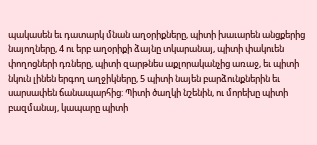պակասեն եւ դատարկ մնան աղօրիքները, պիտի խաւարեն անցքերից նայողները, 4 ու երբ աղօրիքի ձայնը տկարանայ, պիտի փակուեն փողոցների դռները, պիտի զարթնես աքլորականչից առաջ, եւ պիտի նկուն լինեն երգող աղջիկները, 5 պիտի նայեն բարձունքներին եւ սարսափեն ճանապարհից: Պիտի ծաղկի նշենին, ու մորեխը պիտի բազմանայ, կապարը պիտի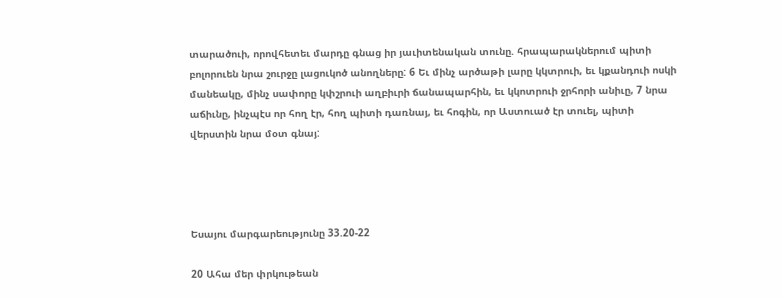տարածուի, որովհետեւ մարդը գնաց իր յաւիտենական տունը. հրապարակներում պիտի բոլորուեն նրա շուրջը լացուկոծ անողները: 6 Եւ մինչ արծաթի լարը կկտրուի, եւ կքանդուի ոսկի մանեակը, մինչ սափորը կփշրուի աղբիւրի ճանապարհին, եւ կկոտրուի ջրհորի անիւը, 7 նրա աճիւնը, ինչպէս որ հող էր, հող պիտի դառնայ, եւ հոգին, որ Աստուած էր տուել, պիտի վերստին նրա մօտ գնայ:




Եսայու մարգարեությունը 33.20-22

20 Ահա մեր փրկութեան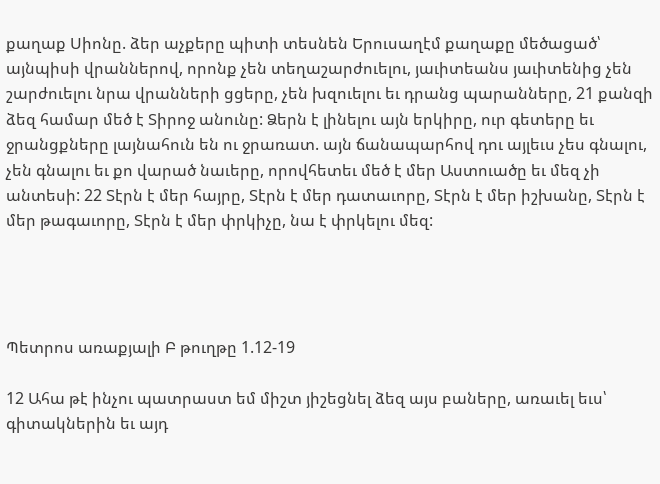քաղաք Սիոնը. ձեր աչքերը պիտի տեսնեն Երուսաղէմ քաղաքը մեծացած՝ այնպիսի վրաններով, որոնք չեն տեղաշարժուելու, յաւիտեանս յաւիտենից չեն շարժուելու նրա վրանների ցցերը, չեն խզուելու եւ դրանց պարանները, 21 քանզի ձեզ համար մեծ է Տիրոջ անունը: Ձերն է լինելու այն երկիրը, ուր գետերը եւ ջրանցքները լայնահուն են ու ջրառատ. այն ճանապարհով դու այլեւս չես գնալու, չեն գնալու եւ քո վարած նաւերը, որովհետեւ մեծ է մեր Աստուածը եւ մեզ չի անտեսի: 22 Տէրն է մեր հայրը, Տէրն է մեր դատաւորը, Տէրն է մեր իշխանը, Տէրն է մեր թագաւորը, Տէրն է մեր փրկիչը, նա է փրկելու մեզ:




Պետրոս առաքյալի Բ թուղթը 1.12-19

12 Ահա թէ ինչու պատրաստ եմ միշտ յիշեցնել ձեզ այս բաները, առաւել եւս՝ գիտակներին եւ այդ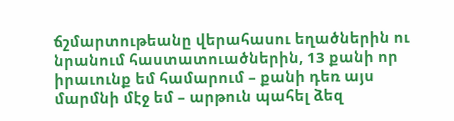ճշմարտութեանը վերահասու եղածներին ու նրանում հաստատուածներին, 13 քանի որ իրաւունք եմ համարում – քանի դեռ այս մարմնի մէջ եմ – արթուն պահել ձեզ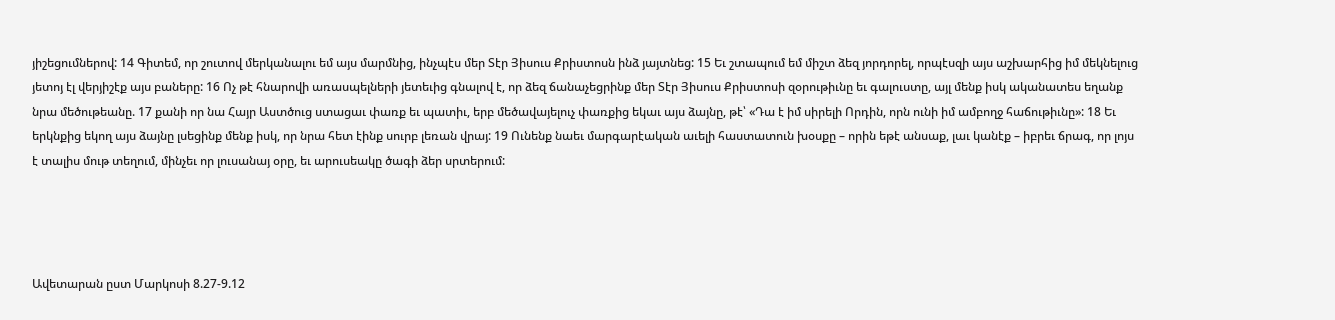յիշեցումներով: 14 Գիտեմ, որ շուտով մերկանալու եմ այս մարմնից, ինչպէս մեր Տէր Յիսուս Քրիստոսն ինձ յայտնեց: 15 Եւ շտապում եմ միշտ ձեզ յորդորել, որպէսզի այս աշխարհից իմ մեկնելուց յետոյ էլ վերյիշէք այս բաները: 16 Ոչ թէ հնարովի առասպելների յետեւից գնալով է, որ ձեզ ճանաչեցրինք մեր Տէր Յիսուս Քրիստոսի զօրութիւնը եւ գալուստը, այլ մենք իսկ ականատես եղանք նրա մեծութեանը. 17 քանի որ նա Հայր Աստծուց ստացաւ փառք եւ պատիւ, երբ մեծավայելուչ փառքից եկաւ այս ձայնը, թէ՝ «Դա է իմ սիրելի Որդին, որն ունի իմ ամբողջ հաճութիւնը»: 18 Եւ երկնքից եկող այս ձայնը լսեցինք մենք իսկ, որ նրա հետ էինք սուրբ լեռան վրայ: 19 Ունենք նաեւ մարգարէական աւելի հաստատուն խօսքը – որին եթէ անսաք, լաւ կանէք – իբրեւ ճրագ, որ լոյս է տալիս մութ տեղում, մինչեւ որ լուսանայ օրը, եւ արուսեակը ծագի ձեր սրտերում:




Ավետարան ըստ Մարկոսի 8.27-9.12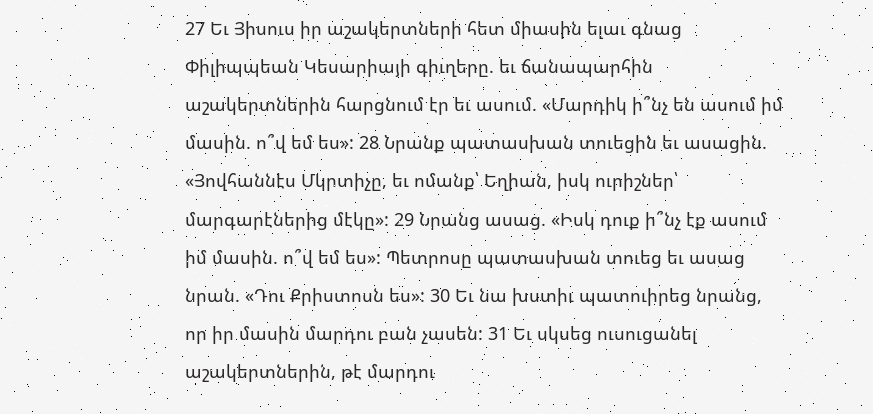27 Եւ Յիսուս իր աշակերտների հետ միասին ելաւ գնաց Փիլիպպեան Կեսարիայի գիւղերը. եւ ճանապարհին աշակերտներին հարցնում էր եւ ասում. «Մարդիկ ի՞նչ են ասում իմ մասին. ո՞վ եմ ես»: 28 Նրանք պատասխան տուեցին եւ ասացին. «Յովհաննէս Մկրտիչը, եւ ոմանք՝ Եղիան, իսկ ուրիշներ՝ մարգարէներից մէկը»: 29 Նրանց ասաց. «Իսկ դուք ի՞նչ էք ասում իմ մասին. ո՞վ եմ ես»: Պետրոսը պատասխան տուեց եւ ասաց նրան. «Դու Քրիստոսն ես»: 30 Եւ նա խստիւ պատուիրեց նրանց, որ իր մասին մարդու բան չասեն: 31 Եւ սկսեց ուսուցանել աշակերտներին, թէ մարդու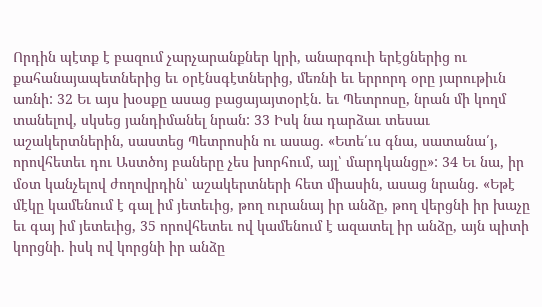Որդին պէտք է բազում չարչարանքներ կրի, անարգուի երէցներից ու քահանայապետներից եւ օրէնսգէտներից, մեռնի եւ երրորդ օրը յարութիւն առնի: 32 Եւ այս խօսքը ասաց բացայայտօրէն. եւ Պետրոսը, նրան մի կողմ տանելով, սկսեց յանդիմանել նրան: 33 Իսկ նա դարձաւ տեսաւ աշակերտներին, սաստեց Պետրոսին ու ասաց. «Ետե՛ւս գնա, սատանա՛յ, որովհետեւ դու Աստծոյ բաները չես խորհում, այլ՝ մարդկանցը»: 34 Եւ նա, իր մօտ կանչելով ժողովրդին՝ աշակերտների հետ միասին, ասաց նրանց. «Եթէ մէկը կամենում է գալ իմ յետեւից, թող ուրանայ իր անձը, թող վերցնի իր խաչը եւ գայ իմ յետեւից, 35 որովհետեւ ով կամենում է ազատել իր անձը, այն պիտի կորցնի. իսկ ով կորցնի իր անձը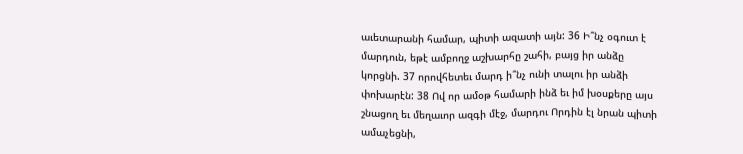աւետարանի համար, պիտի ազատի այն: 36 Ի՞նչ օգուտ է մարդուն, եթէ ամբողջ աշխարհը շահի, բայց իր անձը կորցնի. 37 որովհետեւ մարդ ի՞նչ ունի տալու իր անձի փոխարէն: 38 Ով որ ամօթ համարի ինձ եւ իմ խօսքերը այս շնացող եւ մեղաւոր ազգի մէջ, մարդու Որդին էլ նրան պիտի ամաչեցնի,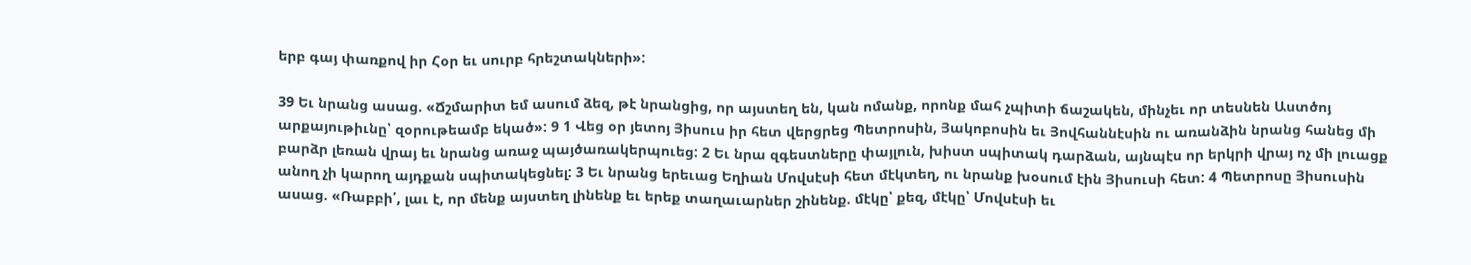երբ գայ փառքով իր Հօր եւ սուրբ հրեշտակների»:

39 Եւ նրանց ասաց. «Ճշմարիտ եմ ասում ձեզ, թէ նրանցից, որ այստեղ են, կան ոմանք, որոնք մահ չպիտի ճաշակեն, մինչեւ որ տեսնեն Աստծոյ արքայութիւնը՝ զօրութեամբ եկած»: 9 1 Վեց օր յետոյ Յիսուս իր հետ վերցրեց Պետրոսին, Յակոբոսին եւ Յովհաննէսին ու առանձին նրանց հանեց մի բարձր լեռան վրայ եւ նրանց առաջ պայծառակերպուեց: 2 Եւ նրա զգեստները փայլուն, խիստ սպիտակ դարձան, այնպէս որ երկրի վրայ ոչ մի լուացք անող չի կարող այդքան սպիտակեցնել: 3 Եւ նրանց երեւաց Եղիան Մովսէսի հետ մէկտեղ, ու նրանք խօսում էին Յիսուսի հետ: 4 Պետրոսը Յիսուսին ասաց. «Ռաբբի՛, լաւ է, որ մենք այստեղ լինենք եւ երեք տաղաւարներ շինենք. մէկը՝ քեզ, մէկը՝ Մովսէսի եւ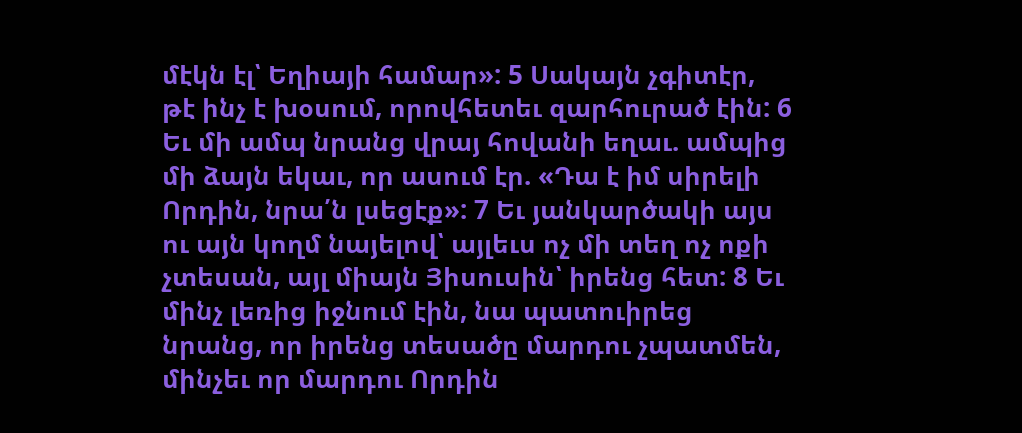մէկն էլ՝ Եղիայի համար»: 5 Սակայն չգիտէր, թէ ինչ է խօսում, որովհետեւ զարհուրած էին: 6 Եւ մի ամպ նրանց վրայ հովանի եղաւ. ամպից մի ձայն եկաւ, որ ասում էր. «Դա է իմ սիրելի Որդին, նրա՛ն լսեցէք»: 7 Եւ յանկարծակի այս ու այն կողմ նայելով՝ այլեւս ոչ մի տեղ ոչ ոքի չտեսան, այլ միայն Յիսուսին՝ իրենց հետ: 8 Եւ մինչ լեռից իջնում էին, նա պատուիրեց նրանց, որ իրենց տեսածը մարդու չպատմեն, մինչեւ որ մարդու Որդին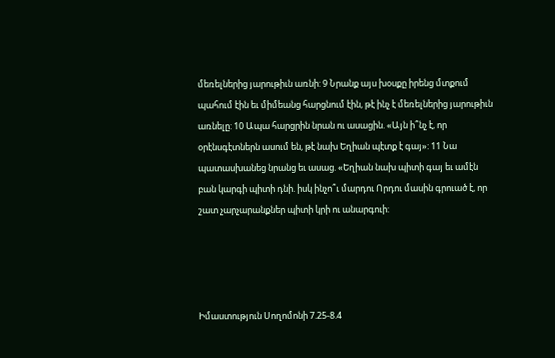մեռելներից յարութիւն առնի: 9 Նրանք այս խօսքը իրենց մտքում պահում էին եւ միմեանց հարցնում էին, թէ ինչ է մեռելներից յարութիւն առնելը: 10 Ապա հարցրին նրան ու ասացին. «Այն ի՞նչ է, որ օրէնսգէտներն ասում են, թէ նախ Եղիան պէտք է գայ»: 11 Նա պատասխանեց նրանց եւ ասաց. «Եղիան նախ պիտի գայ եւ ամէն բան կարգի պիտի դնի. իսկ ինչո՞ւ մարդու Որդու մասին գրուած է, որ շատ չարչարանքներ պիտի կրի ու անարգուի:




Իմաստություն Սողոմոնի 7.25-8.4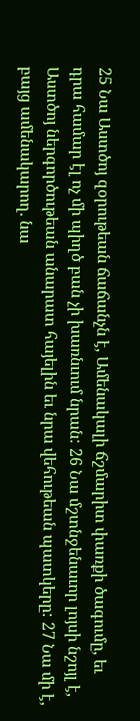25 Նա Աստծոյ զօրութեան ճաճանչն է, Ամենակալի ճշմարիտ փառքի ծագումը, եւ դրա համար էլ ոչ մի պիղծ բան չի խառնւում նրան: 26 Նա մշտնջենաւոր լոյսի նշոյլ է, Աստծոյ ներգործութեան անարատ հայելին եւ նրա վեհութեան պատկերը: 27 Նա մի է, բայց ամենակարող. նա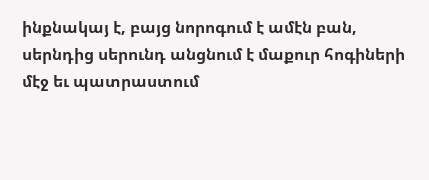ինքնակայ է, բայց նորոգում է ամէն բան, սերնդից սերունդ անցնում է մաքուր հոգիների մէջ եւ պատրաստում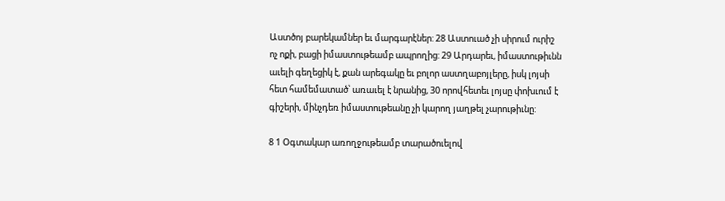Աստծոյ բարեկամներ եւ մարգարէներ: 28 Աստուած չի սիրում ուրիշ ոչ ոքի, բացի իմաստութեամբ ապրողից: 29 Արդարեւ, իմաստութիւնն աւելի գեղեցիկ է, քան արեգակը եւ բոլոր աստղաբոյլերը, իսկ լոյսի հետ համեմատած՝ առաւել է նրանից, 30 որովհետեւ լոյսը փոխւում է գիշերի, մինչդեռ իմաստութեանը չի կարող յաղթել չարութիւնը:

8 1 Օգտակար առողջութեամբ տարածուելով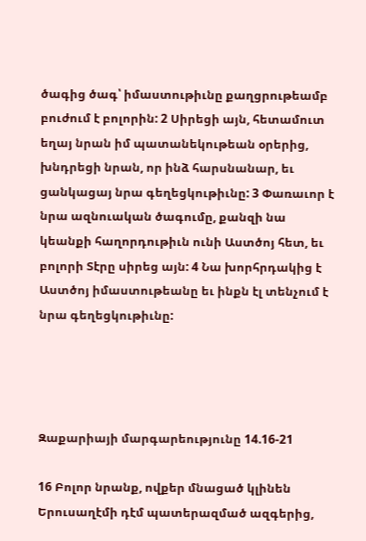ծագից ծագ՝ իմաստութիւնը քաղցրութեամբ բուժում է բոլորին: 2 Սիրեցի այն, հետամուտ եղայ նրան իմ պատանեկութեան օրերից, խնդրեցի նրան, որ ինձ հարսնանար, եւ ցանկացայ նրա գեղեցկութիւնը: 3 Փառաւոր է նրա ազնուական ծագումը, քանզի նա կեանքի հաղորդութիւն ունի Աստծոյ հետ, եւ բոլորի Տէրը սիրեց այն: 4 Նա խորհրդակից է Աստծոյ իմաստութեանը եւ ինքն էլ տենչում է նրա գեղեցկութիւնը:




Զաքարիայի մարգարեությունը 14.16-21

16 Բոլոր նրանք, ովքեր մնացած կլինեն Երուսաղէմի դէմ պատերազմած ազգերից,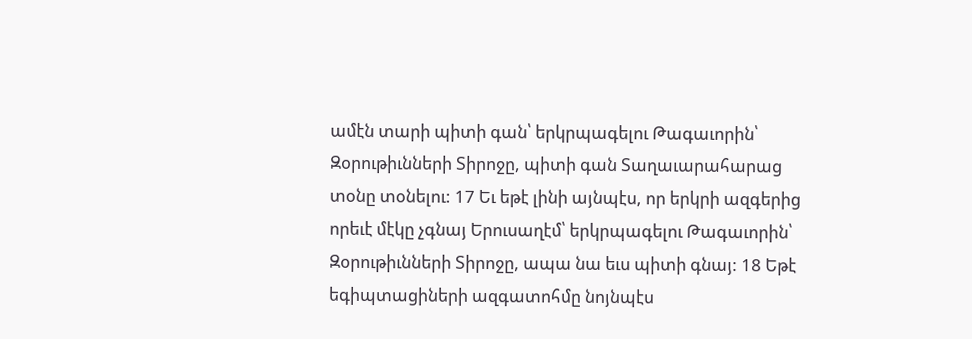ամէն տարի պիտի գան՝ երկրպագելու Թագաւորին՝ Զօրութիւնների Տիրոջը, պիտի գան Տաղաւարահարաց տօնը տօնելու: 17 Եւ եթէ լինի այնպէս, որ երկրի ազգերից որեւէ մէկը չգնայ Երուսաղէմ՝ երկրպագելու Թագաւորին՝ Զօրութիւնների Տիրոջը, ապա նա եւս պիտի գնայ: 18 Եթէ եգիպտացիների ազգատոհմը նոյնպէս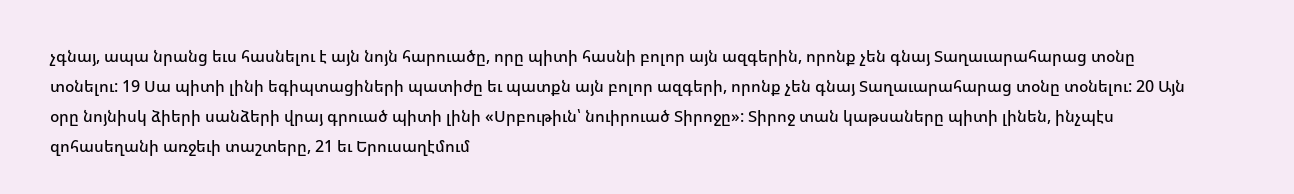չգնայ, ապա նրանց եւս հասնելու է այն նոյն հարուածը, որը պիտի հասնի բոլոր այն ազգերին, որոնք չեն գնայ Տաղաւարահարաց տօնը տօնելու: 19 Սա պիտի լինի եգիպտացիների պատիժը եւ պատքն այն բոլոր ազգերի, որոնք չեն գնայ Տաղաւարահարաց տօնը տօնելու: 20 Այն օրը նոյնիսկ ձիերի սանձերի վրայ գրուած պիտի լինի «Սրբութիւն՝ նուիրուած Տիրոջը»: Տիրոջ տան կաթսաները պիտի լինեն, ինչպէս զոհասեղանի առջեւի տաշտերը, 21 եւ Երուսաղէմում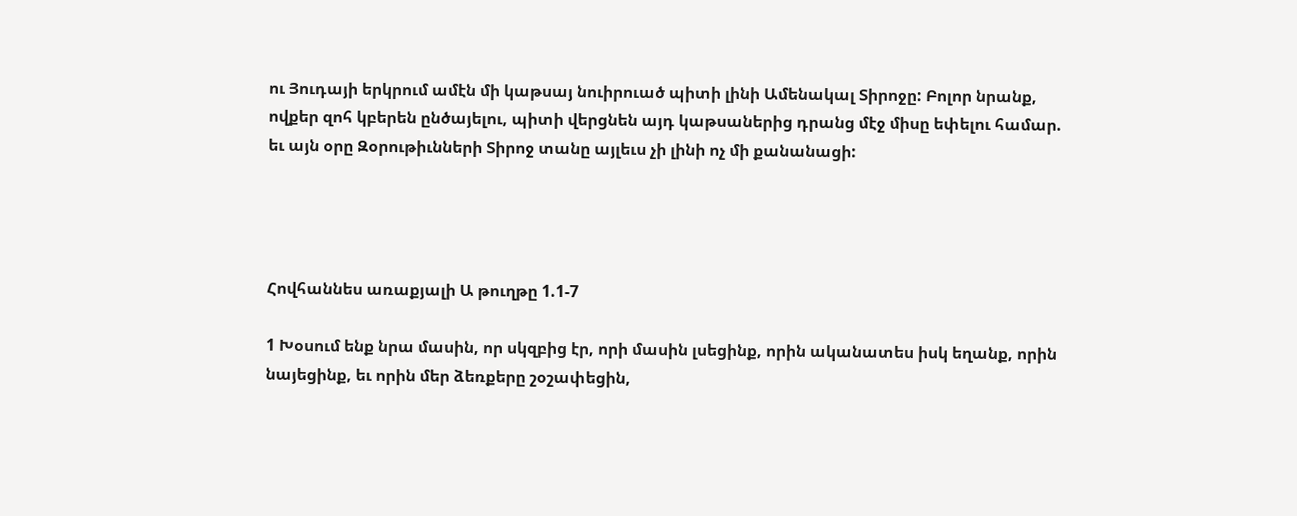ու Յուդայի երկրում ամէն մի կաթսայ նուիրուած պիտի լինի Ամենակալ Տիրոջը: Բոլոր նրանք, ովքեր զոհ կբերեն ընծայելու, պիտի վերցնեն այդ կաթսաներից դրանց մէջ միսը եփելու համար. եւ այն օրը Զօրութիւնների Տիրոջ տանը այլեւս չի լինի ոչ մի քանանացի:




Հովհաննես առաքյալի Ա թուղթը 1.1-7

1 Խօսում ենք նրա մասին, որ սկզբից էր, որի մասին լսեցինք, որին ականատես իսկ եղանք, որին նայեցինք, եւ որին մեր ձեռքերը շօշափեցին,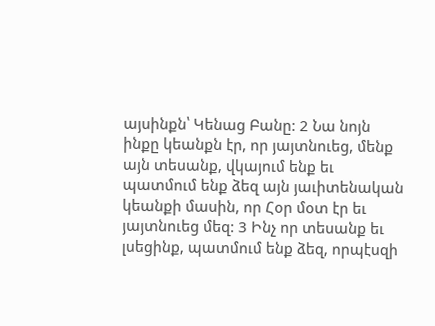այսինքն՝ Կենաց Բանը: 2 Նա նոյն ինքը կեանքն էր, որ յայտնուեց, մենք այն տեսանք, վկայում ենք եւ պատմում ենք ձեզ այն յաւիտենական կեանքի մասին, որ Հօր մօտ էր եւ յայտնուեց մեզ: 3 Ինչ որ տեսանք եւ լսեցինք, պատմում ենք ձեզ, որպէսզի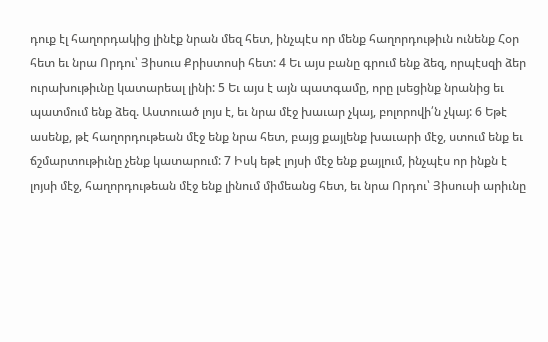դուք էլ հաղորդակից լինէք նրան մեզ հետ, ինչպէս որ մենք հաղորդութիւն ունենք Հօր հետ եւ նրա Որդու՝ Յիսուս Քրիստոսի հետ: 4 Եւ այս բանը գրում ենք ձեզ, որպէսզի ձեր ուրախութիւնը կատարեալ լինի: 5 Եւ այս է այն պատգամը, որը լսեցինք նրանից եւ պատմում ենք ձեզ. Աստուած լոյս է, եւ նրա մէջ խաւար չկայ, բոլորովի՛ն չկայ: 6 Եթէ ասենք, թէ հաղորդութեան մէջ ենք նրա հետ, բայց քայլենք խաւարի մէջ, ստում ենք եւ ճշմարտութիւնը չենք կատարում: 7 Իսկ եթէ լոյսի մէջ ենք քայլում, ինչպէս որ ինքն է լոյսի մէջ, հաղորդութեան մէջ ենք լինում միմեանց հետ, եւ նրա Որդու՝ Յիսուսի արիւնը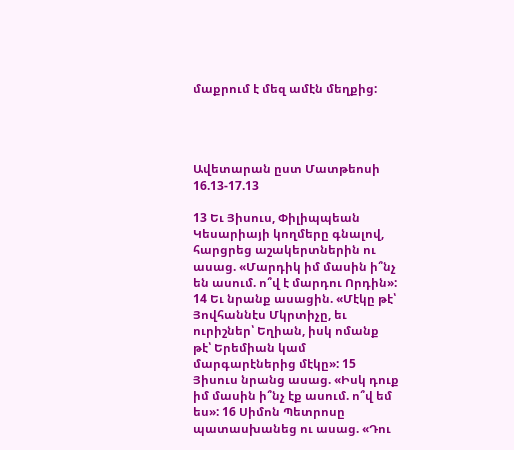մաքրում է մեզ ամէն մեղքից:




Ավետարան ըստ Մատթեոսի 16.13-17.13

13 Եւ Յիսուս, Փիլիպպեան Կեսարիայի կողմերը գնալով, հարցրեց աշակերտներին ու ասաց. «Մարդիկ իմ մասին ի՞նչ են ասում. ո՞վ է մարդու Որդին»: 14 Եւ նրանք ասացին. «Մէկը թէ՝ Յովհաննէս Մկրտիչը, եւ ուրիշներ՝ Եղիան, իսկ ոմանք թէ՝ Երեմիան կամ մարգարէներից մէկը»: 15 Յիսուս նրանց ասաց. «Իսկ դուք իմ մասին ի՞նչ էք ասում. ո՞վ եմ ես»: 16 Սիմոն Պետրոսը պատասխանեց ու ասաց. «Դու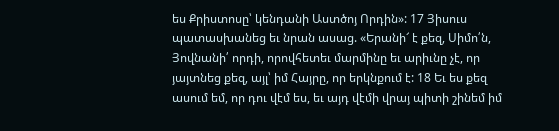ես Քրիստոսը՝ կենդանի Աստծոյ Որդին»: 17 Յիսուս պատասխանեց եւ նրան ասաց. «Երանի՜ է քեզ, Սիմո՛ն, Յովնանի՛ որդի, որովհետեւ մարմինը եւ արիւնը չէ, որ յայտնեց քեզ, այլ՝ իմ Հայրը, որ երկնքում է: 18 Եւ ես քեզ ասում եմ, որ դու վէմ ես, եւ այդ վէմի վրայ պիտի շինեմ իմ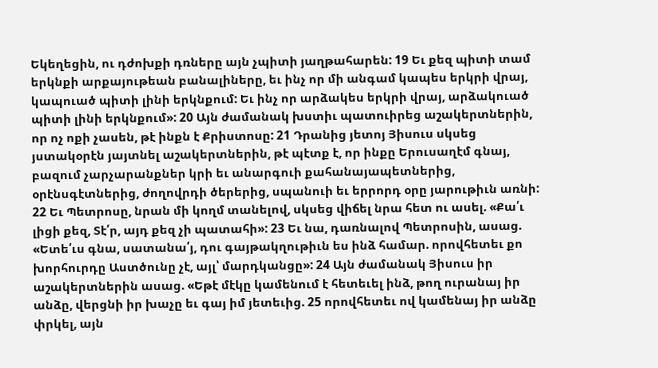Եկեղեցին, ու դժոխքի դռները այն չպիտի յաղթահարեն: 19 Եւ քեզ պիտի տամ երկնքի արքայութեան բանալիները, եւ ինչ որ մի անգամ կապես երկրի վրայ, կապուած պիտի լինի երկնքում: Եւ ինչ որ արձակես երկրի վրայ, արձակուած պիտի լինի երկնքում»: 20 Այն ժամանակ խստիւ պատուիրեց աշակերտներին, որ ոչ ոքի չասեն, թէ ինքն է Քրիստոսը: 21 Դրանից յետոյ Յիսուս սկսեց յստակօրէն յայտնել աշակերտներին, թէ պէտք է, որ ինքը Երուսաղէմ գնայ, բազում չարչարանքներ կրի եւ անարգուի քահանայապետներից, օրէնսգէտներից, ժողովրդի ծերերից, սպանուի եւ երրորդ օրը յարութիւն առնի: 22 Եւ Պետրոսը, նրան մի կողմ տանելով, սկսեց վիճել նրա հետ ու ասել. «Քա՛ւ լիցի քեզ, Տէ՛ր, այդ քեզ չի պատահի»: 23 Եւ նա, դառնալով Պետրոսին, ասաց. «Ետե՛ւս գնա, սատանա՛յ, դու գայթակղութիւն ես ինձ համար. որովհետեւ քո խորհուրդը Աստծունը չէ, այլ՝ մարդկանցը»: 24 Այն ժամանակ Յիսուս իր աշակերտներին ասաց. «Եթէ մէկը կամենում է հետեւել ինձ, թող ուրանայ իր անձը, վերցնի իր խաչը եւ գայ իմ յետեւից. 25 որովհետեւ ով կամենայ իր անձը փրկել, այն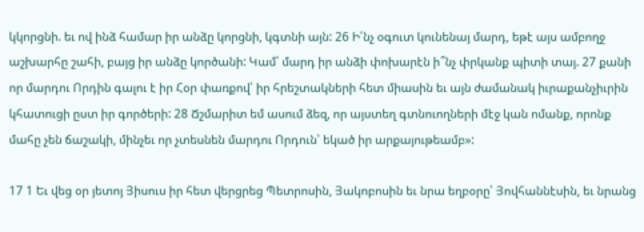կկորցնի. եւ ով ինձ համար իր անձը կորցնի, կգտնի այն: 26 Ի՛նչ օգուտ կունենայ մարդ, եթէ այս ամբողջ աշխարհը շահի, բայց իր անձը կործանի: Կամ՝ մարդ իր անձի փոխարէն ի՞նչ փրկանք պիտի տայ. 27 քանի որ մարդու Որդին գալու է իր Հօր փառքով՝ իր հրեշտակների հետ միասին եւ այն ժամանակ իւրաքանչիւրին կհատուցի ըստ իր գործերի: 28 Ճշմարիտ եմ ասում ձեզ, որ այստեղ գտնուողների մէջ կան ոմանք, որոնք մահը չեն ճաշակի, մինչեւ որ չտեսնեն մարդու Որդուն՝ եկած իր արքայութեամբ»:

17 1 Եւ վեց օր յետոյ Յիսուս իր հետ վերցրեց Պետրոսին, Յակոբոսին եւ նրա եղբօրը՝ Յովհաննէսին, եւ նրանց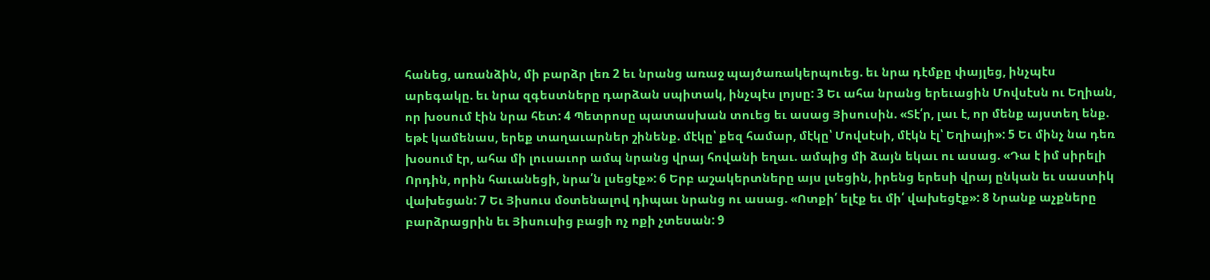հանեց, առանձին, մի բարձր լեռ 2 եւ նրանց առաջ պայծառակերպուեց. եւ նրա դէմքը փայլեց, ինչպէս արեգակը. եւ նրա զգեստները դարձան սպիտակ, ինչպէս լոյսը: 3 Եւ ահա նրանց երեւացին Մովսէսն ու Եղիան, որ խօսում էին նրա հետ: 4 Պետրոսը պատասխան տուեց եւ ասաց Յիսուսին. «Տէ՛ր, լաւ է, որ մենք այստեղ ենք. եթէ կամենաս, երեք տաղաւարներ շինենք. մէկը՝ քեզ համար, մէկը՝ Մովսէսի, մէկն էլ՝ Եղիայի»: 5 Եւ մինչ նա դեռ խօսում էր, ահա մի լուսաւոր ամպ նրանց վրայ հովանի եղաւ. ամպից մի ձայն եկաւ ու ասաց. «Դա է իմ սիրելի Որդին, որին հաւանեցի, նրա՛ն լսեցէք»: 6 Երբ աշակերտները այս լսեցին, իրենց երեսի վրայ ընկան եւ սաստիկ վախեցան: 7 Եւ Յիսուս մօտենալով դիպաւ նրանց ու ասաց. «Ոտքի՛ ելէք եւ մի՛ վախեցէք»: 8 Նրանք աչքները բարձրացրին եւ Յիսուսից բացի ոչ ոքի չտեսան: 9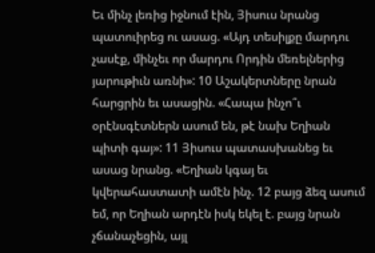Եւ մինչ լեռից իջնում էին, Յիսուս նրանց պատուիրեց ու ասաց. «Այդ տեսիլքը մարդու չասէք, մինչեւ որ մարդու Որդին մեռելներից յարութիւն առնի»: 10 Աշակերտները նրան հարցրին եւ ասացին. «Հապա ինչո՞ւ օրէնսգէտներն ասում են, թէ նախ Եղիան պիտի գայ»: 11 Յիսուս պատասխանեց եւ ասաց նրանց. «Եղիան կգայ եւ կվերահաստատի ամէն ինչ. 12 բայց ձեզ ասում եմ, որ Եղիան արդէն իսկ եկել է. բայց նրան չճանաչեցին, այլ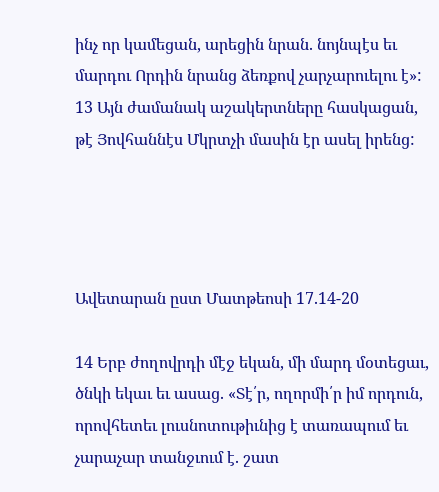ինչ որ կամեցան, արեցին նրան. նոյնպէս եւ մարդու Որդին նրանց ձեռքով չարչարուելու է»: 13 Այն ժամանակ աշակերտները հասկացան, թէ Յովհաննէս Մկրտչի մասին էր ասել իրենց:




Ավետարան ըստ Մատթեոսի 17.14-20

14 Երբ ժողովրդի մէջ եկան, մի մարդ մօտեցաւ, ծնկի եկաւ եւ ասաց. «Տէ՛ր, ողորմի՛ր իմ որդուն, որովհետեւ լուսնոտութիւնից է տառապում եւ չարաչար տանջւում է. շատ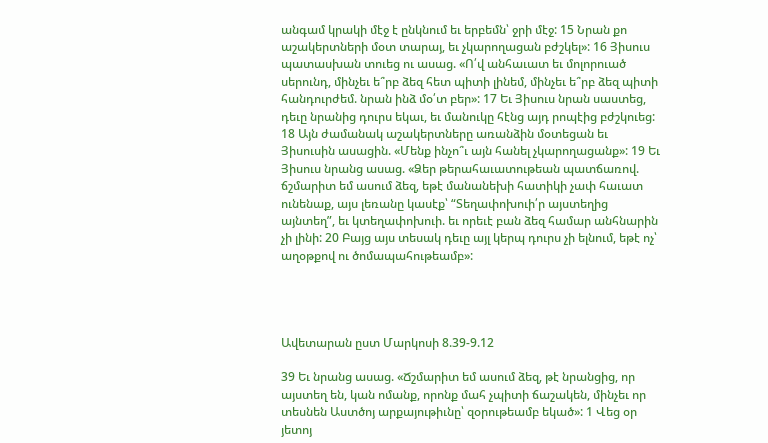անգամ կրակի մէջ է ընկնում եւ երբեմն՝ ջրի մէջ: 15 Նրան քո աշակերտների մօտ տարայ, եւ չկարողացան բժշկել»: 16 Յիսուս պատասխան տուեց ու ասաց. «Ո՛վ անհաւատ եւ մոլորուած սերունդ, մինչեւ ե՞րբ ձեզ հետ պիտի լինեմ, մինչեւ ե՞րբ ձեզ պիտի հանդուրժեմ. նրան ինձ մօ՛տ բեր»: 17 Եւ Յիսուս նրան սաստեց, դեւը նրանից դուրս եկաւ, եւ մանուկը հէնց այդ րոպէից բժշկուեց: 18 Այն ժամանակ աշակերտները առանձին մօտեցան եւ Յիսուսին ասացին. «Մենք ինչո՞ւ այն հանել չկարողացանք»: 19 Եւ Յիսուս նրանց ասաց. «Ձեր թերահաւատութեան պատճառով. ճշմարիտ եմ ասում ձեզ, եթէ մանանեխի հատիկի չափ հաւատ ունենաք, այս լեռանը կասէք՝ “Տեղափոխուի՛ր այստեղից այնտեղ”, եւ կտեղափոխուի. եւ որեւէ բան ձեզ համար անհնարին չի լինի: 20 Բայց այս տեսակ դեւը այլ կերպ դուրս չի ելնում, եթէ ոչ՝ աղօթքով ու ծոմապահութեամբ»:




Ավետարան ըստ Մարկոսի 8.39-9.12

39 Եւ նրանց ասաց. «Ճշմարիտ եմ ասում ձեզ, թէ նրանցից, որ այստեղ են, կան ոմանք, որոնք մահ չպիտի ճաշակեն, մինչեւ որ տեսնեն Աստծոյ արքայութիւնը՝ զօրութեամբ եկած»: 1 Վեց օր յետոյ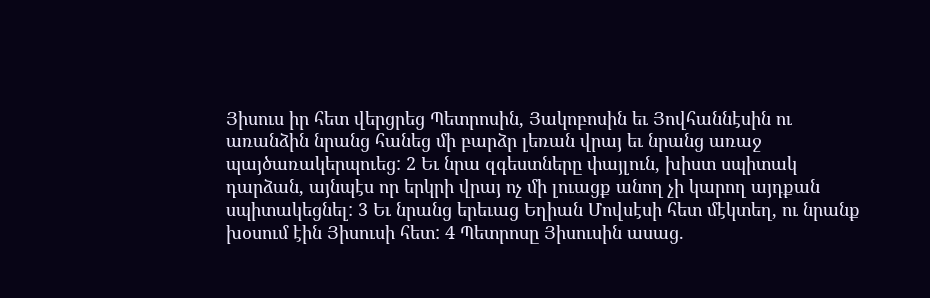Յիսուս իր հետ վերցրեց Պետրոսին, Յակոբոսին եւ Յովհաննէսին ու առանձին նրանց հանեց մի բարձր լեռան վրայ եւ նրանց առաջ պայծառակերպուեց: 2 Եւ նրա զգեստները փայլուն, խիստ սպիտակ դարձան, այնպէս որ երկրի վրայ ոչ մի լուացք անող չի կարող այդքան սպիտակեցնել: 3 Եւ նրանց երեւաց Եղիան Մովսէսի հետ մէկտեղ, ու նրանք խօսում էին Յիսուսի հետ: 4 Պետրոսը Յիսուսին ասաց.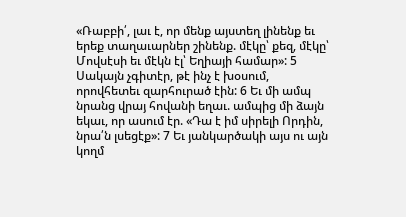«Ռաբբի՛, լաւ է, որ մենք այստեղ լինենք եւ երեք տաղաւարներ շինենք. մէկը՝ քեզ, մէկը՝ Մովսէսի եւ մէկն էլ՝ Եղիայի համար»: 5 Սակայն չգիտէր, թէ ինչ է խօսում, որովհետեւ զարհուրած էին: 6 Եւ մի ամպ նրանց վրայ հովանի եղաւ. ամպից մի ձայն եկաւ, որ ասում էր. «Դա է իմ սիրելի Որդին, նրա՛ն լսեցէք»: 7 Եւ յանկարծակի այս ու այն կողմ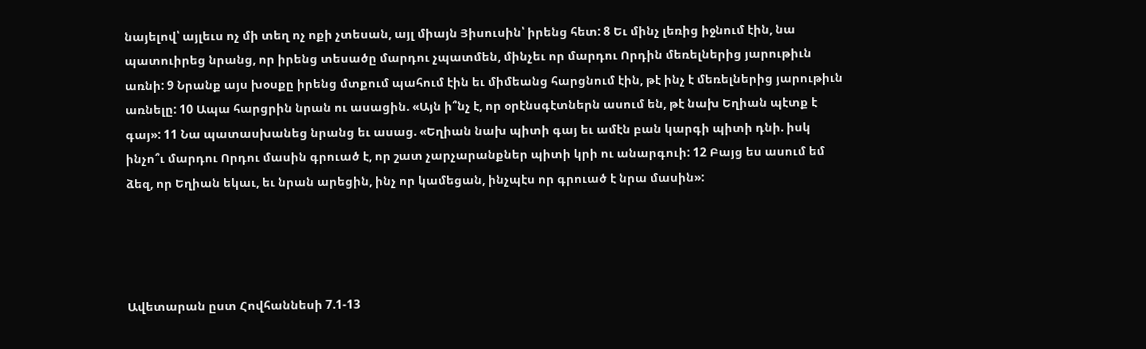նայելով՝ այլեւս ոչ մի տեղ ոչ ոքի չտեսան, այլ միայն Յիսուսին՝ իրենց հետ: 8 Եւ մինչ լեռից իջնում էին, նա պատուիրեց նրանց, որ իրենց տեսածը մարդու չպատմեն, մինչեւ որ մարդու Որդին մեռելներից յարութիւն առնի: 9 Նրանք այս խօսքը իրենց մտքում պահում էին եւ միմեանց հարցնում էին, թէ ինչ է մեռելներից յարութիւն առնելը: 10 Ապա հարցրին նրան ու ասացին. «Այն ի՞նչ է, որ օրէնսգէտներն ասում են, թէ նախ Եղիան պէտք է գայ»: 11 Նա պատասխանեց նրանց եւ ասաց. «Եղիան նախ պիտի գայ եւ ամէն բան կարգի պիտի դնի. իսկ ինչո՞ւ մարդու Որդու մասին գրուած է, որ շատ չարչարանքներ պիտի կրի ու անարգուի: 12 Բայց ես ասում եմ ձեզ, որ Եղիան եկաւ, եւ նրան արեցին, ինչ որ կամեցան, ինչպէս որ գրուած է նրա մասին»:




Ավետարան ըստ Հովհաննեսի 7.1-13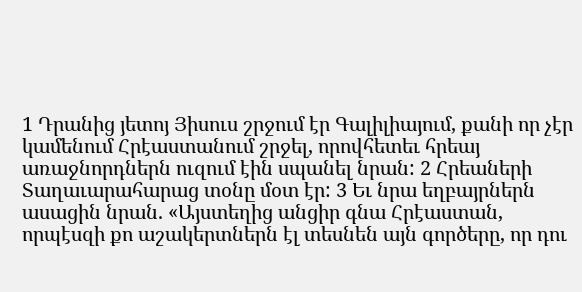1 Դրանից յետոյ Յիսուս շրջում էր Գալիլիայում, քանի որ չէր կամենում Հրէաստանում շրջել, որովհետեւ հրեայ առաջնորդներն ուզում էին սպանել նրան: 2 Հրեաների Տաղաւարահարաց տօնը մօտ էր: 3 Եւ նրա եղբայրներն ասացին նրան. «Այստեղից անցիր գնա Հրէաստան, որպէսզի քո աշակերտներն էլ տեսնեն այն գործերը, որ դու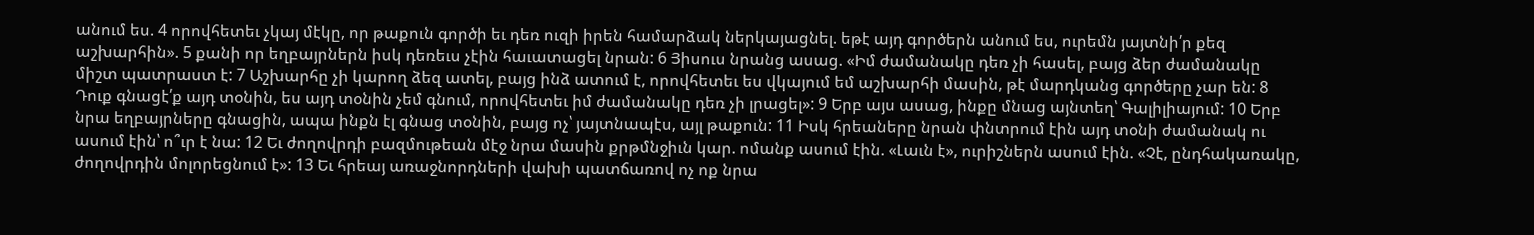անում ես. 4 որովհետեւ չկայ մէկը, որ թաքուն գործի եւ դեռ ուզի իրեն համարձակ ներկայացնել. եթէ այդ գործերն անում ես, ուրեմն յայտնի՛ր քեզ աշխարհին». 5 քանի որ եղբայրներն իսկ դեռեւս չէին հաւատացել նրան: 6 Յիսուս նրանց ասաց. «Իմ ժամանակը դեռ չի հասել, բայց ձեր ժամանակը միշտ պատրաստ է: 7 Աշխարհը չի կարող ձեզ ատել, բայց ինձ ատում է, որովհետեւ ես վկայում եմ աշխարհի մասին, թէ մարդկանց գործերը չար են: 8 Դուք գնացէ՛ք այդ տօնին, ես այդ տօնին չեմ գնում, որովհետեւ իմ ժամանակը դեռ չի լրացել»: 9 Երբ այս ասաց, ինքը մնաց այնտեղ՝ Գալիլիայում: 10 Երբ նրա եղբայրները գնացին, ապա ինքն էլ գնաց տօնին, բայց ոչ՝ յայտնապէս, այլ թաքուն: 11 Իսկ հրեաները նրան փնտրում էին այդ տօնի ժամանակ ու ասում էին՝ ո՞ւր է նա: 12 Եւ ժողովրդի բազմութեան մէջ նրա մասին քրթմնջիւն կար. ոմանք ասում էին. «Լաւն է», ուրիշներն ասում էին. «Չէ, ընդհակառակը, ժողովրդին մոլորեցնում է»: 13 Եւ հրեայ առաջնորդների վախի պատճառով ոչ ոք նրա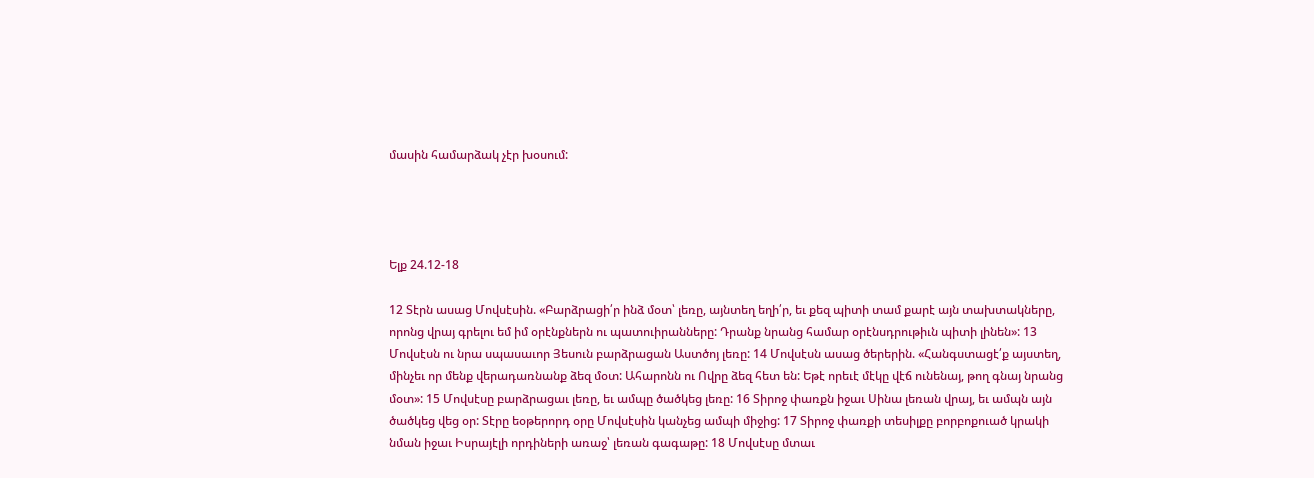մասին համարձակ չէր խօսում:




Ելք 24.12-18

12 Տէրն ասաց Մովսէսին. «Բարձրացի՛ր ինձ մօտ՝ լեռը, այնտեղ եղի՛ր, եւ քեզ պիտի տամ քարէ այն տախտակները, որոնց վրայ գրելու եմ իմ օրէնքներն ու պատուիրանները: Դրանք նրանց համար օրէնսդրութիւն պիտի լինեն»: 13 Մովսէսն ու նրա սպասաւոր Յեսուն բարձրացան Աստծոյ լեռը: 14 Մովսէսն ասաց ծերերին. «Հանգստացէ՛ք այստեղ, մինչեւ որ մենք վերադառնանք ձեզ մօտ: Ահարոնն ու Ովրը ձեզ հետ են: Եթէ որեւէ մէկը վէճ ունենայ, թող գնայ նրանց մօտ»: 15 Մովսէսը բարձրացաւ լեռը, եւ ամպը ծածկեց լեռը: 16 Տիրոջ փառքն իջաւ Սինա լեռան վրայ, եւ ամպն այն ծածկեց վեց օր: Տէրը եօթերորդ օրը Մովսէսին կանչեց ամպի միջից: 17 Տիրոջ փառքի տեսիլքը բորբոքուած կրակի նման իջաւ Իսրայէլի որդիների առաջ՝ լեռան գագաթը: 18 Մովսէսը մտաւ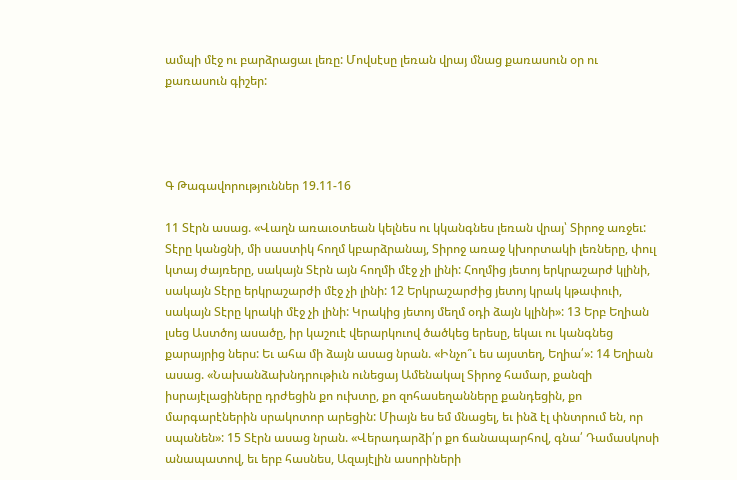ամպի մէջ ու բարձրացաւ լեռը: Մովսէսը լեռան վրայ մնաց քառասուն օր ու քառասուն գիշեր:




Գ Թագավորություններ 19.11-16

11 Տէրն ասաց. «Վաղն առաւօտեան կելնես ու կկանգնես լեռան վրայ՝ Տիրոջ առջեւ: Տէրը կանցնի, մի սաստիկ հողմ կբարձրանայ, Տիրոջ առաջ կխորտակի լեռները, փուլ կտայ ժայռերը, սակայն Տէրն այն հողմի մէջ չի լինի: Հողմից յետոյ երկրաշարժ կլինի, սակայն Տէրը երկրաշարժի մէջ չի լինի: 12 Երկրաշարժից յետոյ կրակ կթափուի, սակայն Տէրը կրակի մէջ չի լինի: Կրակից յետոյ մեղմ օդի ձայն կլինի»: 13 Երբ Եղիան լսեց Աստծոյ ասածը, իր կաշուէ վերարկուով ծածկեց երեսը, եկաւ ու կանգնեց քարայրից ներս: Եւ ահա մի ձայն ասաց նրան. «Ինչո՞ւ ես այստեղ, Եղիա՛»: 14 Եղիան ասաց. «Նախանձախնդրութիւն ունեցայ Ամենակալ Տիրոջ համար, քանզի իսրայէլացիները դրժեցին քո ուխտը, քո զոհասեղանները քանդեցին, քո մարգարէներին սրակոտոր արեցին: Միայն ես եմ մնացել, եւ ինձ էլ փնտրում են, որ սպանեն»: 15 Տէրն ասաց նրան. «Վերադարձի՛ր քո ճանապարհով, գնա՛ Դամասկոսի անապատով, եւ երբ հասնես, Ազայէլին ասորիների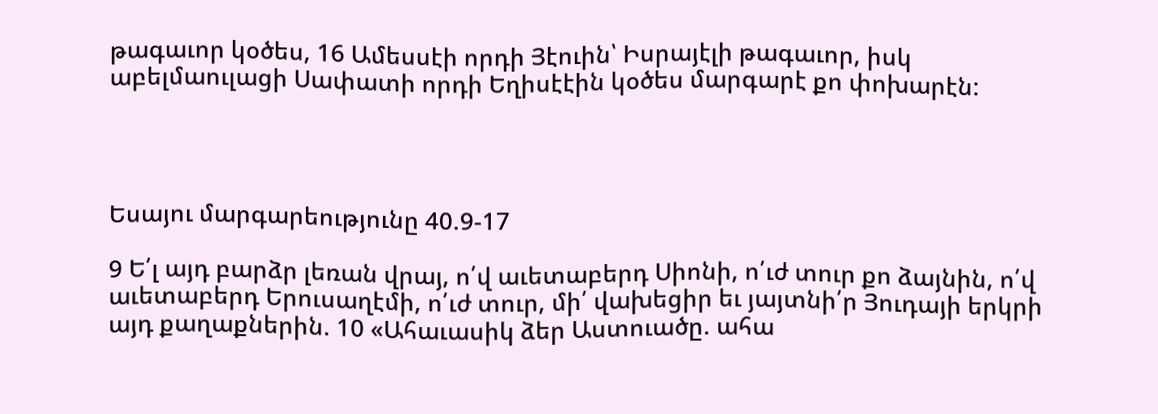թագաւոր կօծես, 16 Ամեսսէի որդի Յէուին՝ Իսրայէլի թագաւոր, իսկ աբելմաուլացի Սափատի որդի Եղիսէէին կօծես մարգարէ քո փոխարէն:




Եսայու մարգարեությունը 40.9-17

9 Ե՛լ այդ բարձր լեռան վրայ, ո՛վ աւետաբերդ Սիոնի, ո՛ւժ տուր քո ձայնին, ո՛վ աւետաբերդ Երուսաղէմի, ո՛ւժ տուր, մի՛ վախեցիր եւ յայտնի՛ր Յուդայի երկրի այդ քաղաքներին. 10 «Ահաւասիկ ձեր Աստուածը. ահա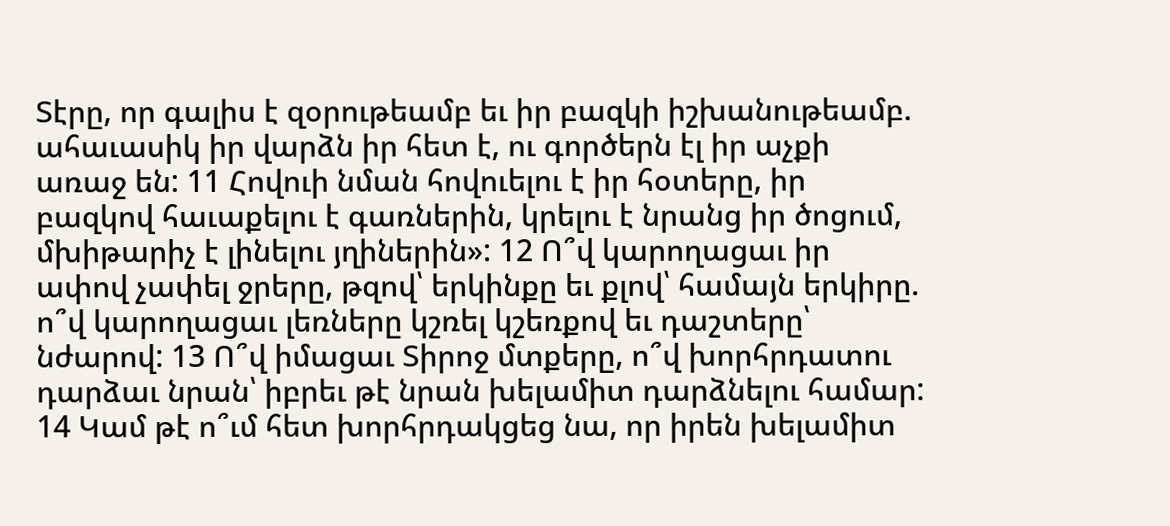Տէրը, որ գալիս է զօրութեամբ եւ իր բազկի իշխանութեամբ. ահաւասիկ իր վարձն իր հետ է, ու գործերն էլ իր աչքի առաջ են: 11 Հովուի նման հովուելու է իր հօտերը, իր բազկով հաւաքելու է գառներին, կրելու է նրանց իր ծոցում, մխիթարիչ է լինելու յղիներին»: 12 Ո՞վ կարողացաւ իր ափով չափել ջրերը, թզով՝ երկինքը եւ քլով՝ համայն երկիրը. ո՞վ կարողացաւ լեռները կշռել կշեռքով եւ դաշտերը՝ նժարով: 13 Ո՞վ իմացաւ Տիրոջ մտքերը, ո՞վ խորհրդատու դարձաւ նրան՝ իբրեւ թէ նրան խելամիտ դարձնելու համար: 14 Կամ թէ ո՞ւմ հետ խորհրդակցեց նա, որ իրեն խելամիտ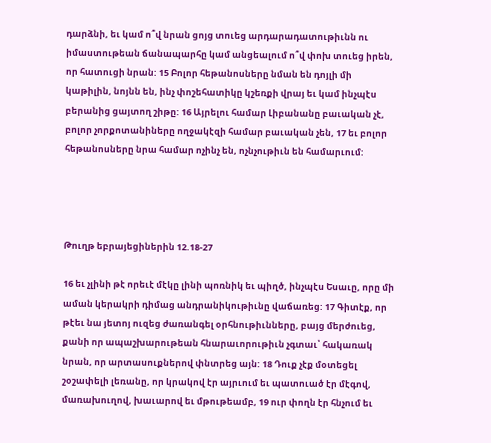դարձնի, եւ կամ ո՞վ նրան ցոյց տուեց արդարադատութիւնն ու իմաստութեան ճանապարհը կամ անցեալում ո՞վ փոխ տուեց իրեն, որ հատուցի նրան: 15 Բոլոր հեթանոսները նման են դոյլի մի կաթիլին, նոյնն են, ինչ փոշեհատիկը կշեռքի վրայ եւ կամ ինչպէս բերանից ցայտող շիթը: 16 Այրելու համար Լիբանանը բաւական չէ, բոլոր չորքոտանիները ողջակէզի համար բաւական չեն, 17 եւ բոլոր հեթանոսները նրա համար ոչինչ են, ոչնչութիւն են համարւում:




Թուղթ եբրայեցիներին 12.18-27

16 եւ չլինի թէ որեւէ մէկը լինի պոռնիկ եւ պիղծ, ինչպէս Եսաւը, որը մի աման կերակրի դիմաց անդրանիկութիւնը վաճառեց: 17 Գիտէք, որ թէեւ նա յետոյ ուզեց ժառանգել օրհնութիւնները, բայց մերժուեց, քանի որ ապաշխարութեան հնարաւորութիւն չգտաւ՝ հակառակ նրան, որ արտասուքներով փնտրեց այն: 18 Դուք չէք մօտեցել շօշափելի լեռանը, որ կրակով էր այրւում եւ պատուած էր մէգով, մառախուղով, խաւարով եւ մթութեամբ, 19 ուր փողն էր հնչում եւ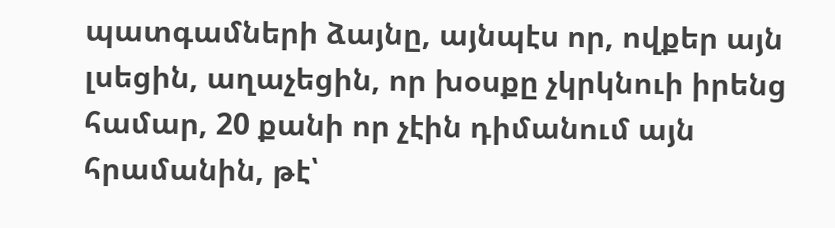պատգամների ձայնը, այնպէս որ, ովքեր այն լսեցին, աղաչեցին, որ խօսքը չկրկնուի իրենց համար, 20 քանի որ չէին դիմանում այն հրամանին, թէ՝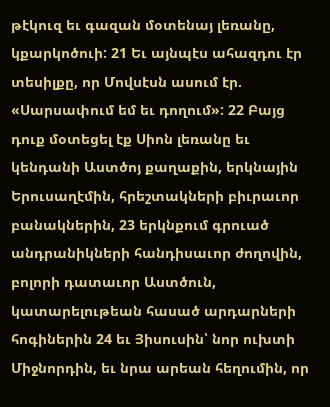թէկուզ եւ գազան մօտենայ լեռանը, կքարկոծուի: 21 Եւ այնպէս ահազդու էր տեսիլքը, որ Մովսէսն ասում էր. «Սարսափում եմ եւ դողում»: 22 Բայց դուք մօտեցել էք Սիոն լեռանը եւ կենդանի Աստծոյ քաղաքին, երկնային Երուսաղէմին, հրեշտակների բիւրաւոր բանակներին, 23 երկնքում գրուած անդրանիկների հանդիսաւոր ժողովին, բոլորի դատաւոր Աստծուն, կատարելութեան հասած արդարների հոգիներին 24 եւ Յիսուսին՝ նոր ուխտի Միջնորդին, եւ նրա արեան հեղումին, որ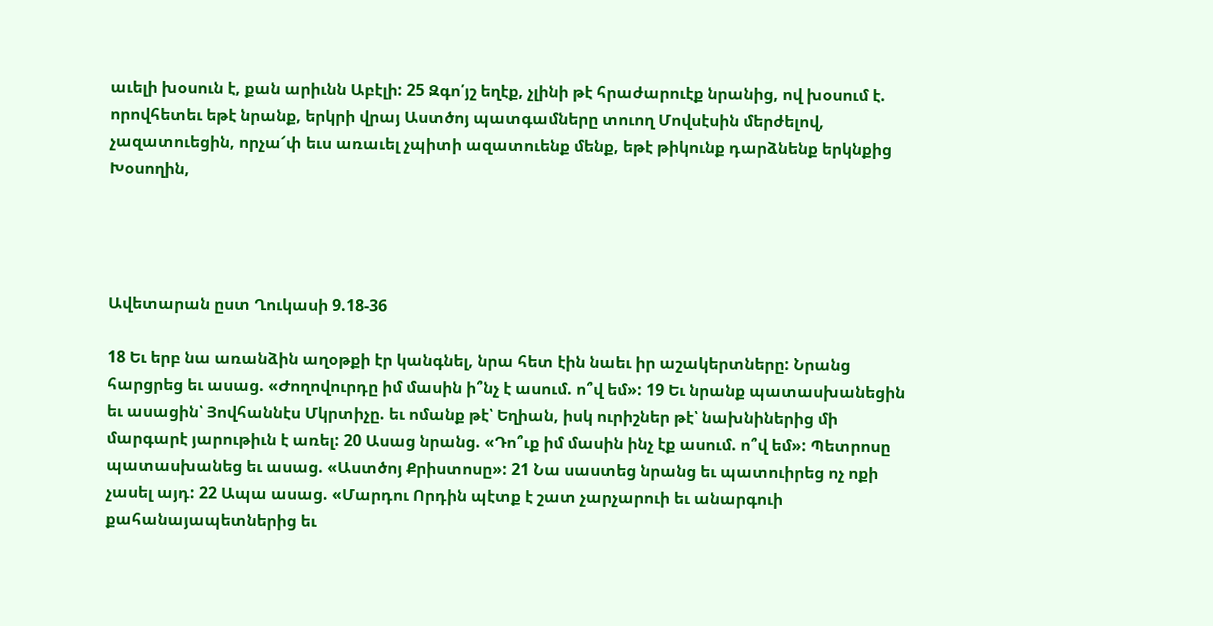աւելի խօսուն է, քան արիւնն Աբէլի: 25 Զգո՛յշ եղէք, չլինի թէ հրաժարուէք նրանից, ով խօսում է. որովհետեւ եթէ նրանք, երկրի վրայ Աստծոյ պատգամները տուող Մովսէսին մերժելով, չազատուեցին, որչա՜փ եւս առաւել չպիտի ազատուենք մենք, եթէ թիկունք դարձնենք երկնքից Խօսողին,




Ավետարան ըստ Ղուկասի 9.18-36

18 Եւ երբ նա առանձին աղօթքի էր կանգնել, նրա հետ էին նաեւ իր աշակերտները: Նրանց հարցրեց եւ ասաց. «Ժողովուրդը իմ մասին ի՞նչ է ասում. ո՞վ եմ»: 19 Եւ նրանք պատասխանեցին եւ ասացին՝ Յովհաննէս Մկրտիչը. եւ ոմանք թէ՝ Եղիան, իսկ ուրիշներ թէ՝ նախնիներից մի մարգարէ յարութիւն է առել: 20 Ասաց նրանց. «Դո՞ւք իմ մասին ինչ էք ասում. ո՞վ եմ»: Պետրոսը պատասխանեց եւ ասաց. «Աստծոյ Քրիստոսը»: 21 Նա սաստեց նրանց եւ պատուիրեց ոչ ոքի չասել այդ: 22 Ապա ասաց. «Մարդու Որդին պէտք է շատ չարչարուի եւ անարգուի քահանայապետներից եւ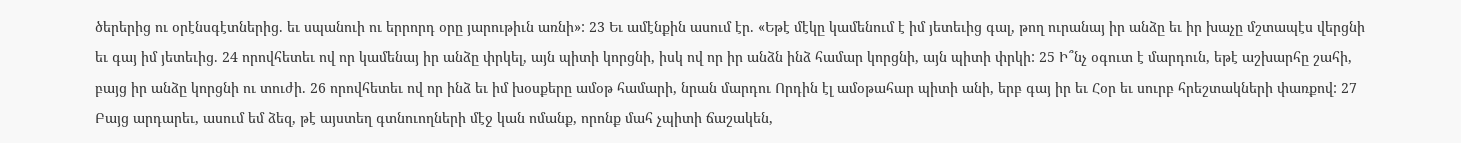ծերերից ու օրէնսգէտներից. եւ սպանուի ու երրորդ օրը յարութիւն առնի»: 23 Եւ ամէնքին ասում էր. «Եթէ մէկը կամենում է իմ յետեւից գալ, թող ուրանայ իր անձը եւ իր խաչը մշտապէս վերցնի եւ գայ իմ յետեւից. 24 որովհետեւ ով որ կամենայ իր անձը փրկել, այն պիտի կորցնի, իսկ ով որ իր անձն ինձ համար կորցնի, այն պիտի փրկի: 25 Ի՞նչ օգուտ է մարդուն, եթէ աշխարհը շահի, բայց իր անձը կորցնի ու տուժի. 26 որովհետեւ ով որ ինձ եւ իմ խօսքերը ամօթ համարի, նրան մարդու Որդին էլ ամօթահար պիտի անի, երբ գայ իր եւ Հօր եւ սուրբ հրեշտակների փառքով: 27 Բայց արդարեւ, ասում եմ ձեզ, թէ այստեղ գտնուողների մէջ կան ոմանք, որոնք մահ չպիտի ճաշակեն,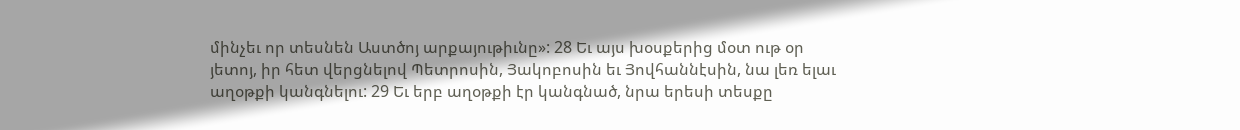մինչեւ որ տեսնեն Աստծոյ արքայութիւնը»: 28 Եւ այս խօսքերից մօտ ութ օր յետոյ, իր հետ վերցնելով Պետրոսին, Յակոբոսին եւ Յովհաննէսին, նա լեռ ելաւ աղօթքի կանգնելու: 29 Եւ երբ աղօթքի էր կանգնած, նրա երեսի տեսքը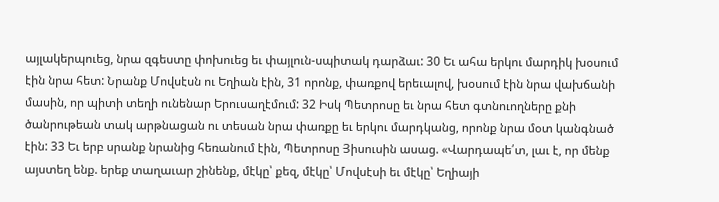այլակերպուեց, նրա զգեստը փոխուեց եւ փայլուն-սպիտակ դարձաւ: 30 Եւ ահա երկու մարդիկ խօսում էին նրա հետ: Նրանք Մովսէսն ու Եղիան էին, 31 որոնք, փառքով երեւալով, խօսում էին նրա վախճանի մասին, որ պիտի տեղի ունենար Երուսաղէմում: 32 Իսկ Պետրոսը եւ նրա հետ գտնուողները քնի ծանրութեան տակ արթնացան ու տեսան նրա փառքը եւ երկու մարդկանց, որոնք նրա մօտ կանգնած էին: 33 Եւ երբ սրանք նրանից հեռանում էին, Պետրոսը Յիսուսին ասաց. «Վարդապե՛տ, լաւ է, որ մենք այստեղ ենք. երեք տաղաւար շինենք, մէկը՝ քեզ, մէկը՝ Մովսէսի եւ մէկը՝ Եղիայի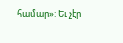համար»: Եւ չէր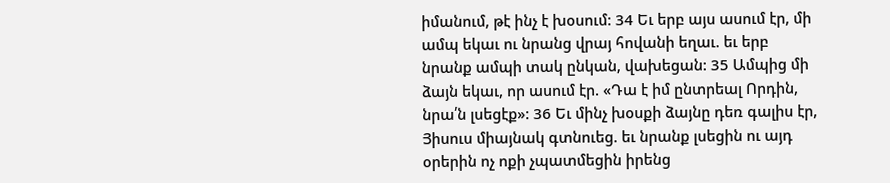իմանում, թէ ինչ է խօսում: 34 Եւ երբ այս ասում էր, մի ամպ եկաւ ու նրանց վրայ հովանի եղաւ. եւ երբ նրանք ամպի տակ ընկան, վախեցան: 35 Ամպից մի ձայն եկաւ, որ ասում էր. «Դա է իմ ընտրեալ Որդին, նրա՛ն լսեցէք»: 36 Եւ մինչ խօսքի ձայնը դեռ գալիս էր, Յիսուս միայնակ գտնուեց. եւ նրանք լսեցին ու այդ օրերին ոչ ոքի չպատմեցին իրենց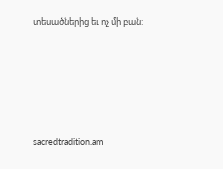տեսածներից եւ ոչ մի բան:





sacredtradition.am